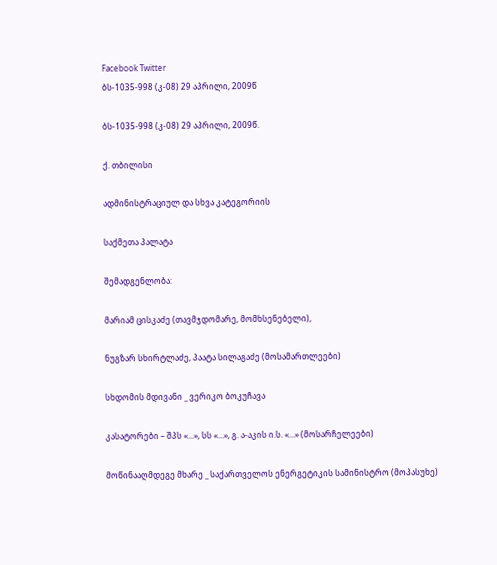Facebook Twitter
ბს-1035-998 (კ-08) 29 აპრილი, 2009წ

ბს-1035-998 (კ-08) 29 აპრილი, 2009წ.

ქ. თბილისი

ადმინისტრაციულ და სხვა კატეგორიის

საქმეთა პალატა

შემადგენლობა:

მარიამ ცისკაძე (თავმჯდომარე, მომხსენებელი),

ნუგზარ სხირტლაძე, პაატა სილაგაძე (მოსამართლეები)

სხდომის მდივანი _ ვერიკო ბოკუჩავა

კასატორები – შპს «...», სს «...», გ. ა-აკის ი.ს. «...» (მოსარჩელეები)

მოწინააღმდეგე მხარე _ საქართველოს ენერგეტიკის სამინისტრო (მოპასუხე)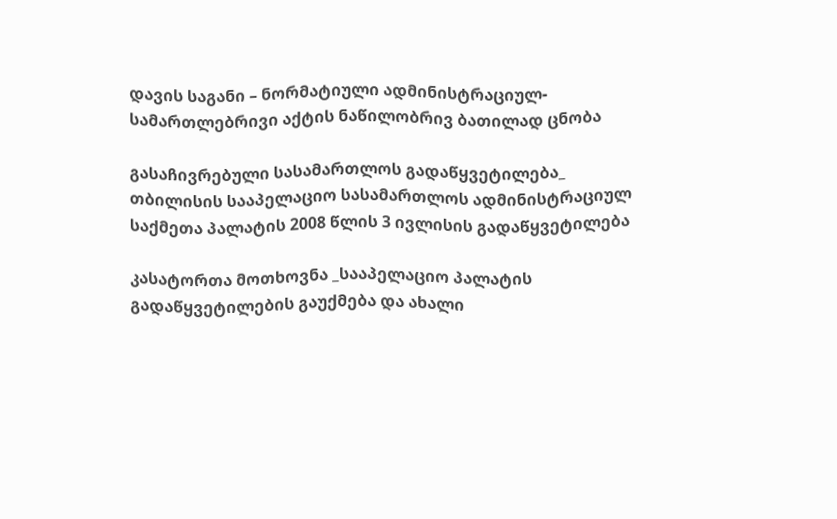დავის საგანი – ნორმატიული ადმინისტრაციულ-სამართლებრივი აქტის ნაწილობრივ ბათილად ცნობა

გასაჩივრებული სასამართლოს გადაწყვეტილება_ თბილისის სააპელაციო სასამართლოს ადმინისტრაციულ საქმეთა პალატის 2008 წლის 3 ივლისის გადაწყვეტილება

კასატორთა მოთხოვნა _სააპელაციო პალატის გადაწყვეტილების გაუქმება და ახალი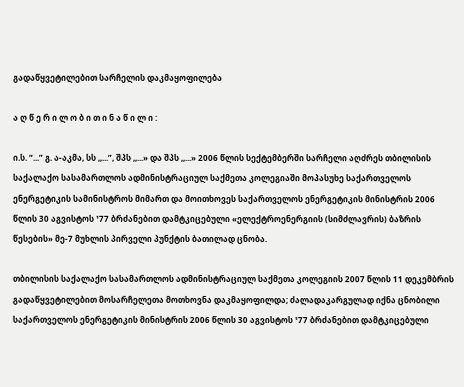გადაწყვეტილებით სარჩელის დაკმაყოფილება

ა ღ წ ე რ ი ლ ო ბ ი თ ი ნ ა წ ი ლ ი :

ი.ს. “...” გ. ა-აკმა, სს ,,...”, შპს ,,...» და შპს ,,...» 2006 წლის სექტემბერში სარჩელი აღძრეს თბილისის საქალაქო სასამართლოს ადმინისტრაციულ საქმეთა კოლეგიაში მოპასუხე საქართველოს ენერგეტიკის სამინისტროს მიმართ და მოითხოვეს საქართველოს ენერგეტიკის მინისტრის 2006 წლის 30 აგვისტოს ¹77 ბრძანებით დამტკიცებული «ელექტროენერგიის (სიმძლავრის) ბაზრის წესების» მე-7 მუხლის პირველი პუნქტის ბათილად ცნობა.

თბილისის საქალაქო სასამართლოს ადმინისტრაციულ საქმეთა კოლეგიის 2007 წლის 11 დეკემბრის გადაწყვეტილებით მოსარჩელეთა მოთხოვნა დაკმაყოფილდა; ძალადაკარგულად იქნა ცნობილი საქართველოს ენერგეტიკის მინისტრის 2006 წლის 30 აგვისტოს ¹77 ბრძანებით დამტკიცებული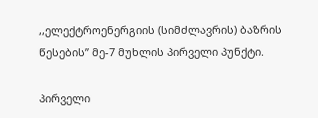,,ელექტროენერგიის (სიმძლავრის) ბაზრის წესების” მე-7 მუხლის პირველი პუნქტი.

პირველი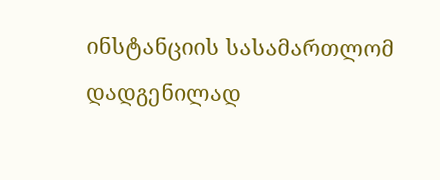ინსტანციის სასამართლომ დადგენილად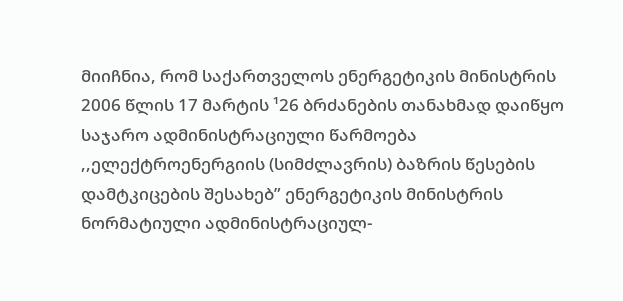მიიჩნია, რომ საქართველოს ენერგეტიკის მინისტრის 2006 წლის 17 მარტის ¹26 ბრძანების თანახმად დაიწყო საჯარო ადმინისტრაციული წარმოება ,,ელექტროენერგიის (სიმძლავრის) ბაზრის წესების დამტკიცების შესახებ” ენერგეტიკის მინისტრის ნორმატიული ადმინისტრაციულ-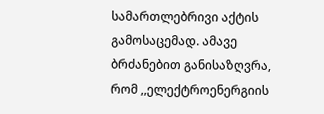სამართლებრივი აქტის გამოსაცემად. ამავე ბრძანებით განისაზღვრა, რომ ,,ელექტროენერგიის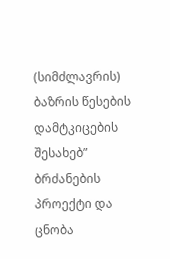(სიმძლავრის) ბაზრის წესების დამტკიცების შესახებ” ბრძანების პროექტი და ცნობა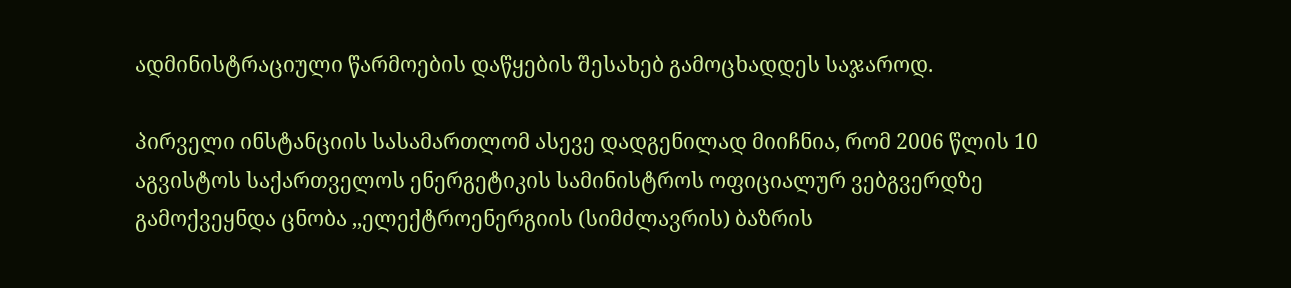ადმინისტრაციული წარმოების დაწყების შესახებ გამოცხადდეს საჯაროდ.

პირველი ინსტანციის სასამართლომ ასევე დადგენილად მიიჩნია, რომ 2006 წლის 10 აგვისტოს საქართველოს ენერგეტიკის სამინისტროს ოფიციალურ ვებგვერდზე გამოქვეყნდა ცნობა ,,ელექტროენერგიის (სიმძლავრის) ბაზრის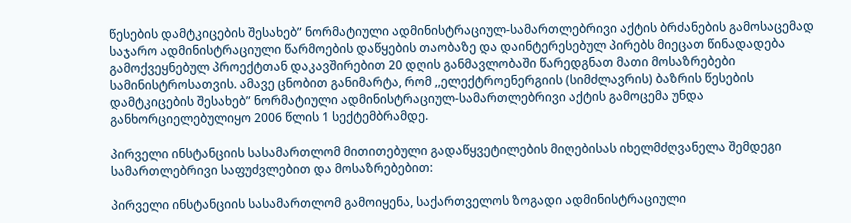წესების დამტკიცების შესახებ” ნორმატიული ადმინისტრაციულ-სამართლებრივი აქტის ბრძანების გამოსაცემად საჯარო ადმინისტრაციული წარმოების დაწყების თაობაზე და დაინტერესებულ პირებს მიეცათ წინადადება გამოქვეყნებულ პროექტთან დაკავშირებით 20 დღის განმავლობაში წარედგნათ მათი მოსაზრებები სამინისტროსათვის. ამავე ცნობით განიმარტა, რომ ,,ელექტროენერგიის (სიმძლავრის) ბაზრის წესების დამტკიცების შესახებ” ნორმატიული ადმინისტრაციულ-სამართლებრივი აქტის გამოცემა უნდა განხორციელებულიყო 2006 წლის 1 სექტემბრამდე.

პირველი ინსტანციის სასამართლომ მითითებული გადაწყვეტილების მიღებისას იხელმძღვანელა შემდეგი სამართლებრივი საფუძვლებით და მოსაზრებებით:

პირველი ინსტანციის სასამართლომ გამოიყენა, საქართველოს ზოგადი ადმინისტრაციული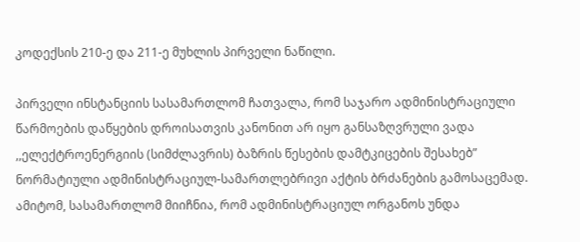კოდექსის 210-ე და 211-ე მუხლის პირველი ნაწილი.

პირველი ინსტანციის სასამართლომ ჩათვალა, რომ საჯარო ადმინისტრაციული წარმოების დაწყების დროისათვის კანონით არ იყო განსაზღვრული ვადა ,,ელექტროენერგიის (სიმძლავრის) ბაზრის წესების დამტკიცების შესახებ” ნორმატიული ადმინისტრაციულ-სამართლებრივი აქტის ბრძანების გამოსაცემად. ამიტომ, სასამართლომ მიიჩნია, რომ ადმინისტრაციულ ორგანოს უნდა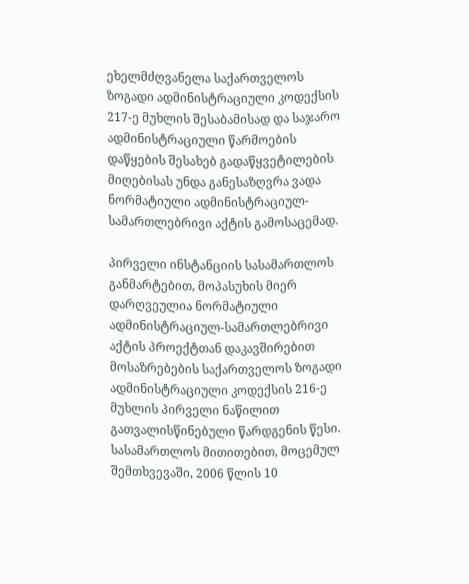ეხელმძღვანელა საქართველოს ზოგადი ადმინისტრაციული კოდექსის 217-ე მუხლის შესაბამისად და საჯარო ადმინისტრაციული წარმოების დაწყების შესახებ გადაწყვეტილების მიღებისას უნდა განესაზღვრა ვადა ნორმატიული ადმინისტრაციულ-სამართლებრივი აქტის გამოსაცემად.

პირველი ინსტანციის სასამართლოს განმარტებით, მოპასუხის მიერ დარღვეულია ნორმატიული ადმინისტრაციულ-სამართლებრივი აქტის პროექტთან დაკავშირებით მოსაზრებების საქართველოს ზოგადი ადმინისტრაციული კოდექსის 216-ე მუხლის პირველი ნაწილით გათვალისწინებული წარდგენის წესი. სასამართლოს მითითებით, მოცემულ შემთხვევაში, 2006 წლის 10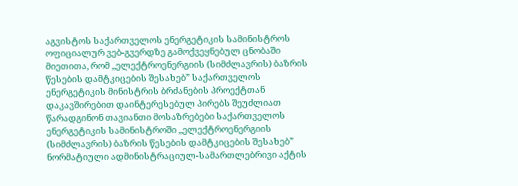აგვისტოს საქართველოს ენერგეტიკის სამინისტროს ოფიციალურ ვებ-გვერდზე გამოქვეყნებულ ცნობაში მიეთითა, რომ ,,ელექტროენერგიის (სიმძლავრის) ბაზრის წესების დამტკიცების შესახებ” საქართველოს ენერგეტიკის მინისტრის ბრძანების პროექტთან დაკავშირებით დაინტერესებულ პირებს შეუძლიათ წარადგინონ თავიანთი მოსაზრებები საქართველოს ენერგეტიკის სამინისტროში ,,ელექტროენერგიის (სიმძლავრის) ბაზრის წესების დამტკიცების შესახებ” ნორმატიული ადმინისტრაციულ-სამართლებრივი აქტის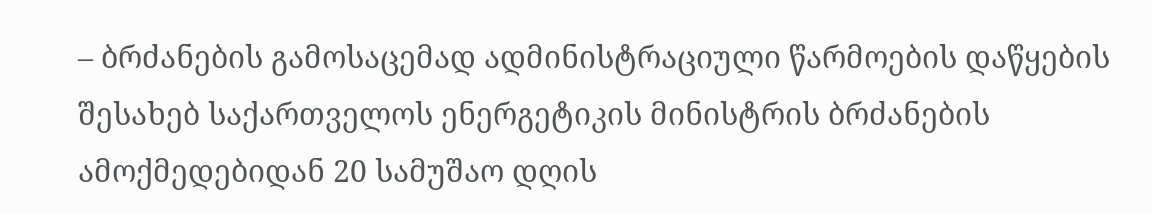– ბრძანების გამოსაცემად ადმინისტრაციული წარმოების დაწყების შესახებ საქართველოს ენერგეტიკის მინისტრის ბრძანების ამოქმედებიდან 20 სამუშაო დღის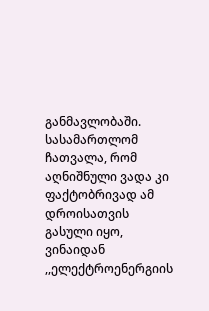განმავლობაში. სასამართლომ ჩათვალა, რომ აღნიშნული ვადა კი ფაქტობრივად ამ დროისათვის გასული იყო, ვინაიდან ,,ელექტროენერგიის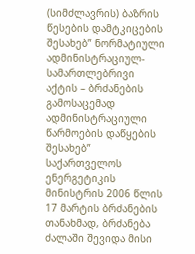(სიმძლავრის) ბაზრის წესების დამტკიცების შესახებ” ნორმატიული ადმინისტრაციულ-სამართლებრივი აქტის – ბრძანების გამოსაცემად ადმინისტრაციული წარმოების დაწყების შესახებ” საქართველოს ენერგეტიკის მინისტრის 2006 წლის 17 მარტის ბრძანების თანახმად, ბრძანება ძალაში შევიდა მისი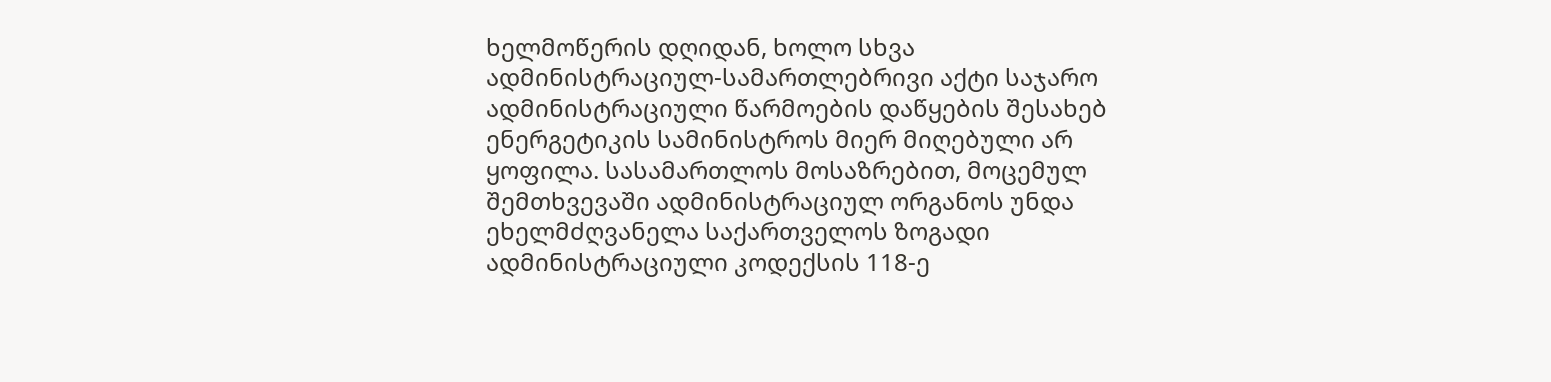ხელმოწერის დღიდან, ხოლო სხვა ადმინისტრაციულ-სამართლებრივი აქტი საჯარო ადმინისტრაციული წარმოების დაწყების შესახებ ენერგეტიკის სამინისტროს მიერ მიღებული არ ყოფილა. სასამართლოს მოსაზრებით, მოცემულ შემთხვევაში ადმინისტრაციულ ორგანოს უნდა ეხელმძღვანელა საქართველოს ზოგადი ადმინისტრაციული კოდექსის 118-ე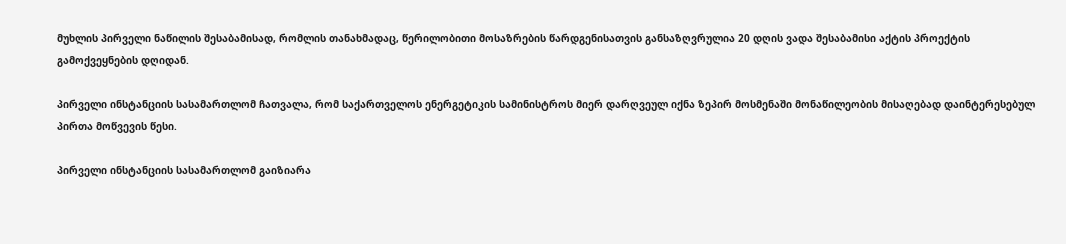მუხლის პირველი ნაწილის შესაბამისად, რომლის თანახმადაც, წერილობითი მოსაზრების წარდგენისათვის განსაზღვრულია 20 დღის ვადა შესაბამისი აქტის პროექტის გამოქვეყნების დღიდან.

პირველი ინსტანციის სასამართლომ ჩათვალა, რომ საქართველოს ენერგეტიკის სამინისტროს მიერ დარღვეულ იქნა ზეპირ მოსმენაში მონაწილეობის მისაღებად დაინტერესებულ პირთა მოწვევის წესი.

პირველი ინსტანციის სასამართლომ გაიზიარა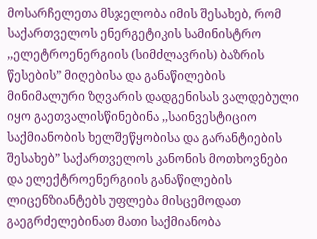მოსარჩელეთა მსჯელობა იმის შესახებ, რომ საქართველოს ენერგეტიკის სამინისტრო ,,ელეტროენერგიის (სიმძლავრის) ბაზრის წესების” მიღებისა და განაწილების მინიმალური ზღვარის დადგენისას ვალდებული იყო გაეთვალისწინებინა ,,საინვესტიციო საქმიანობის ხელშეწყობისა და გარანტიების შესახებ” საქართველოს კანონის მოთხოვნები და ელექტროენერგიის განაწილების ლიცენზიანტებს უფლება მისცემოდათ გაეგრძელებინათ მათი საქმიანობა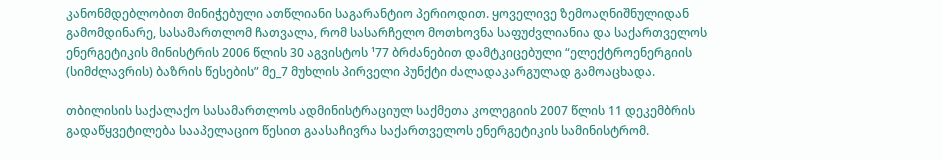კანონმდებლობით მინიჭებული ათწლიანი საგარანტიო პერიოდით. ყოველივე ზემოაღნიშნულიდან გამომდინარე, სასამართლომ ჩათვალა, რომ სასარჩელო მოთხოვნა საფუძვლიანია და საქართველოს ენერგეტიკის მინისტრის 2006 წლის 30 აგვისტოს ¹77 ბრძანებით დამტკიცებული “ელექტროენერგიის (სიმძლავრის) ბაზრის წესების” მე_7 მუხლის პირველი პუნქტი ძალადაკარგულად გამოაცხადა.

თბილისის საქალაქო სასამართლოს ადმინისტრაციულ საქმეთა კოლეგიის 2007 წლის 11 დეკემბრის გადაწყვეტილება სააპელაციო წესით გაასაჩივრა საქართველოს ენერგეტიკის სამინისტრომ.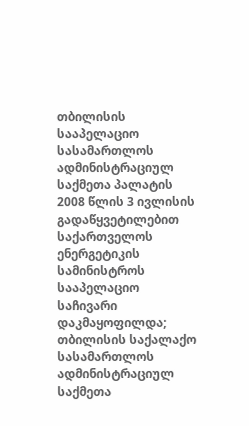თბილისის სააპელაციო სასამართლოს ადმინისტრაციულ საქმეთა პალატის 2008 წლის 3 ივლისის გადაწყვეტილებით საქართველოს ენერგეტიკის სამინისტროს სააპელაციო საჩივარი დაკმაყოფილდა; თბილისის საქალაქო სასამართლოს ადმინისტრაციულ საქმეთა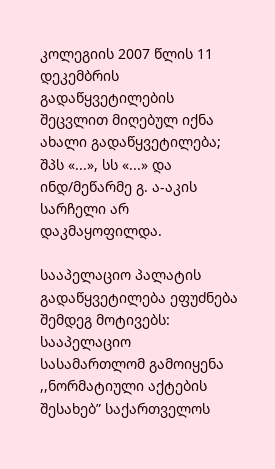კოლეგიის 2007 წლის 11 დეკემბრის გადაწყვეტილების შეცვლით მიღებულ იქნა ახალი გადაწყვეტილება; შპს «...», სს «...» და ინდ/მეწარმე გ. ა-აკის სარჩელი არ დაკმაყოფილდა.

სააპელაციო პალატის გადაწყვეტილება ეფუძნება შემდეგ მოტივებს: სააპელაციო სასამართლომ გამოიყენა ,,ნორმატიული აქტების შესახებ” საქართველოს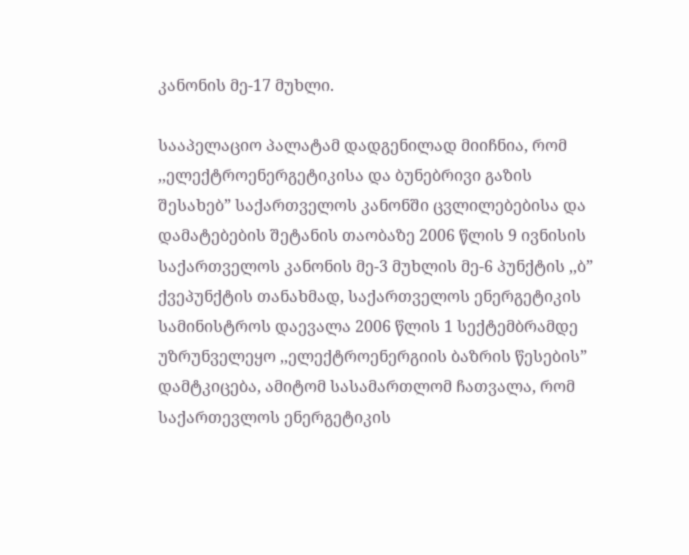კანონის მე-17 მუხლი.

სააპელაციო პალატამ დადგენილად მიიჩნია, რომ ,,ელექტროენერგეტიკისა და ბუნებრივი გაზის შესახებ” საქართველოს კანონში ცვლილებებისა და დამატებების შეტანის თაობაზე 2006 წლის 9 ივნისის საქართველოს კანონის მე-3 მუხლის მე-6 პუნქტის ,,ბ” ქვეპუნქტის თანახმად, საქართველოს ენერგეტიკის სამინისტროს დაევალა 2006 წლის 1 სექტემბრამდე უზრუნველეყო ,,ელექტროენერგიის ბაზრის წესების” დამტკიცება, ამიტომ სასამართლომ ჩათვალა, რომ საქართევლოს ენერგეტიკის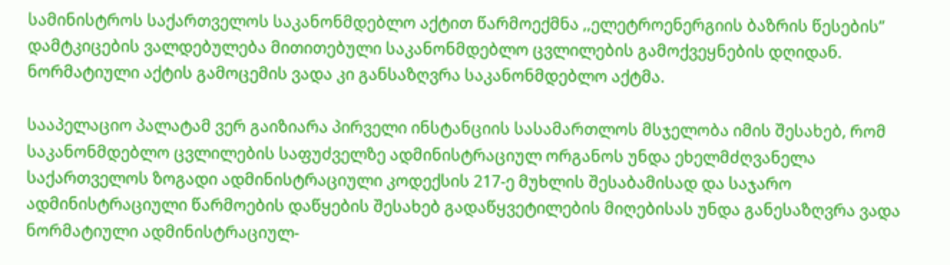სამინისტროს საქართველოს საკანონმდებლო აქტით წარმოექმნა ,,ელეტროენერგიის ბაზრის წესების” დამტკიცების ვალდებულება მითითებული საკანონმდებლო ცვლილების გამოქვეყნების დღიდან. ნორმატიული აქტის გამოცემის ვადა კი განსაზღვრა საკანონმდებლო აქტმა.

სააპელაციო პალატამ ვერ გაიზიარა პირველი ინსტანციის სასამართლოს მსჯელობა იმის შესახებ, რომ საკანონმდებლო ცვლილების საფუძველზე ადმინისტრაციულ ორგანოს უნდა ეხელმძღვანელა საქართველოს ზოგადი ადმინისტრაციული კოდექსის 217-ე მუხლის შესაბამისად და საჯარო ადმინისტრაციული წარმოების დაწყების შესახებ გადაწყვეტილების მიღებისას უნდა განესაზღვრა ვადა ნორმატიული ადმინისტრაციულ-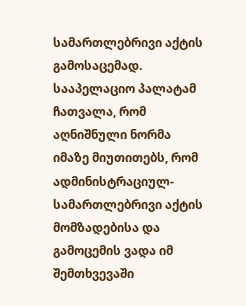სამართლებრივი აქტის გამოსაცემად. სააპელაციო პალატამ ჩათვალა, რომ აღნიშნული ნორმა იმაზე მიუთითებს, რომ ადმინისტრაციულ-სამართლებრივი აქტის მომზადებისა და გამოცემის ვადა იმ შემთხვევაში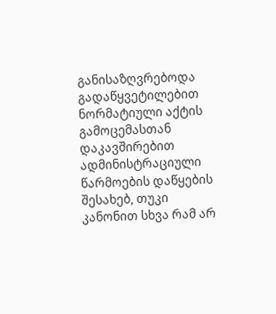განისაზღვრებოდა გადაწყვეტილებით ნორმატიული აქტის გამოცემასთან დაკავშირებით ადმინისტრაციული წარმოების დაწყების შესახებ, თუკი კანონით სხვა რამ არ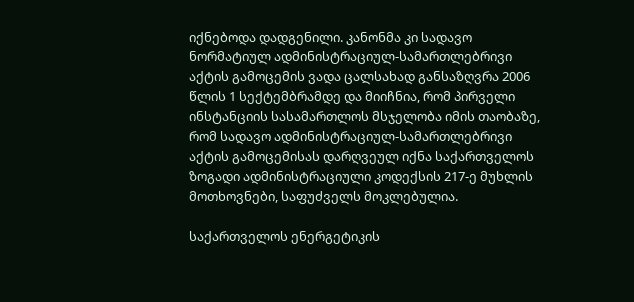იქნებოდა დადგენილი. კანონმა კი სადავო ნორმატიულ ადმინისტრაციულ-სამართლებრივი აქტის გამოცემის ვადა ცალსახად განსაზღვრა 2006 წლის 1 სექტემბრამდე და მიიჩნია, რომ პირველი ინსტანციის სასამართლოს მსჯელობა იმის თაობაზე, რომ სადავო ადმინისტრაციულ-სამართლებრივი აქტის გამოცემისას დარღვეულ იქნა საქართველოს ზოგადი ადმინისტრაციული კოდექსის 217-ე მუხლის მოთხოვნები, საფუძველს მოკლებულია.

საქართველოს ენერგეტიკის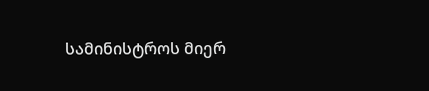სამინისტროს მიერ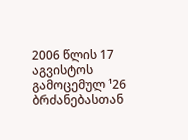2006 წლის 17 აგვისტოს გამოცემულ ¹26 ბრძანებასთან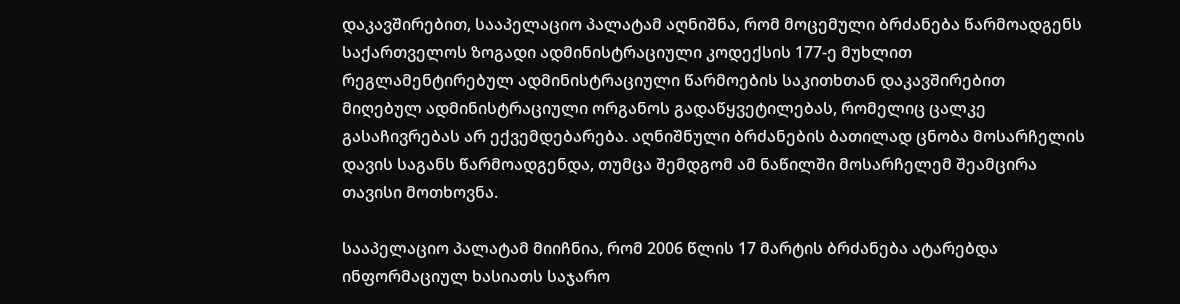დაკავშირებით, სააპელაციო პალატამ აღნიშნა, რომ მოცემული ბრძანება წარმოადგენს საქართველოს ზოგადი ადმინისტრაციული კოდექსის 177-ე მუხლით რეგლამენტირებულ ადმინისტრაციული წარმოების საკითხთან დაკავშირებით მიღებულ ადმინისტრაციული ორგანოს გადაწყვეტილებას, რომელიც ცალკე გასაჩივრებას არ ექვემდებარება. აღნიშნული ბრძანების ბათილად ცნობა მოსარჩელის დავის საგანს წარმოადგენდა, თუმცა შემდგომ ამ ნაწილში მოსარჩელემ შეამცირა თავისი მოთხოვნა.

სააპელაციო პალატამ მიიჩნია, რომ 2006 წლის 17 მარტის ბრძანება ატარებდა ინფორმაციულ ხასიათს საჯარო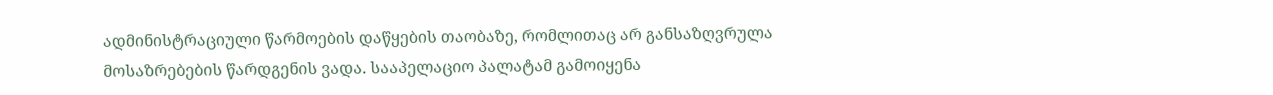ადმინისტრაციული წარმოების დაწყების თაობაზე, რომლითაც არ განსაზღვრულა მოსაზრებების წარდგენის ვადა. სააპელაციო პალატამ გამოიყენა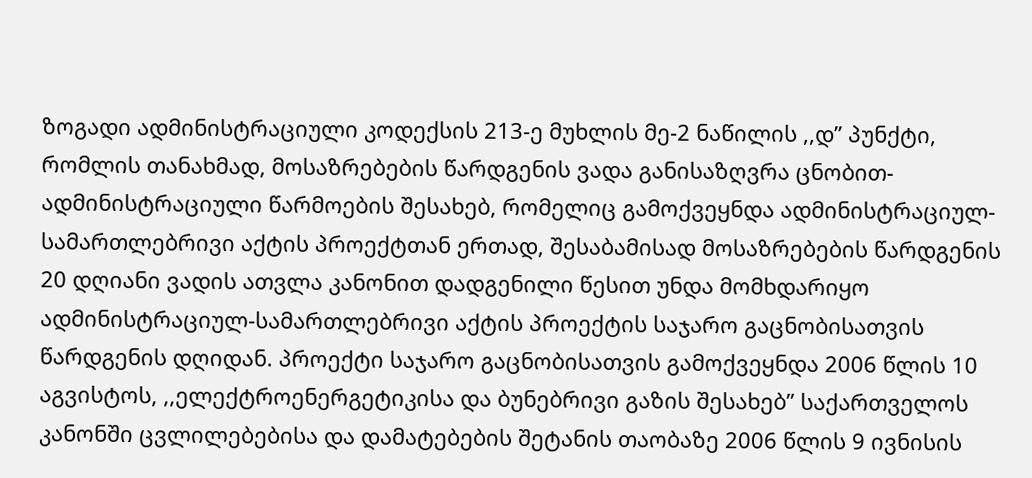ზოგადი ადმინისტრაციული კოდექსის 213-ე მუხლის მე-2 ნაწილის ,,დ” პუნქტი, რომლის თანახმად, მოსაზრებების წარდგენის ვადა განისაზღვრა ცნობით-ადმინისტრაციული წარმოების შესახებ, რომელიც გამოქვეყნდა ადმინისტრაციულ-სამართლებრივი აქტის პროექტთან ერთად, შესაბამისად მოსაზრებების წარდგენის 20 დღიანი ვადის ათვლა კანონით დადგენილი წესით უნდა მომხდარიყო ადმინისტრაციულ-სამართლებრივი აქტის პროექტის საჯარო გაცნობისათვის წარდგენის დღიდან. პროექტი საჯარო გაცნობისათვის გამოქვეყნდა 2006 წლის 10 აგვისტოს, ,,ელექტროენერგეტიკისა და ბუნებრივი გაზის შესახებ” საქართველოს კანონში ცვლილებებისა და დამატებების შეტანის თაობაზე 2006 წლის 9 ივნისის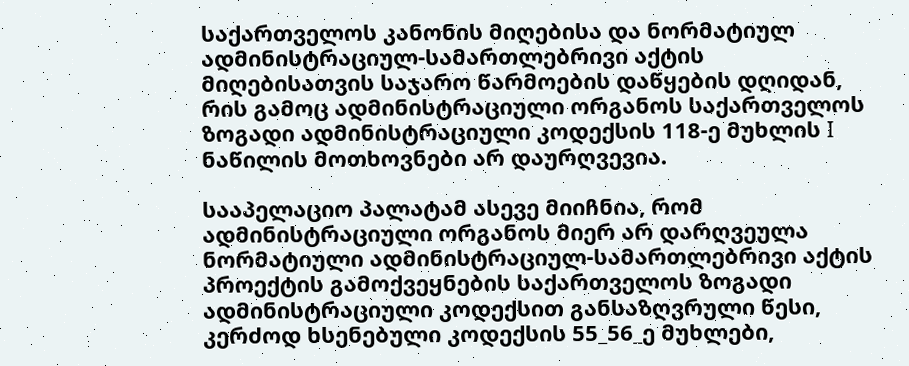საქართველოს კანონის მიღებისა და ნორმატიულ ადმინისტრაციულ-სამართლებრივი აქტის მიღებისათვის საჯარო წარმოების დაწყების დღიდან, რის გამოც ადმინისტრაციული ორგანოს საქართველოს ზოგადი ადმინისტრაციული კოდექსის 118-ე მუხლის I ნაწილის მოთხოვნები არ დაურღვევია.

სააპელაციო პალატამ ასევე მიიჩნია, რომ ადმინისტრაციული ორგანოს მიერ არ დარღვეულა ნორმატიული ადმინისტრაციულ-სამართლებრივი აქტის პროექტის გამოქვეყნების საქართველოს ზოგადი ადმინისტრაციული კოდექსით განსაზღვრული წესი, კერძოდ ხსენებული კოდექსის 55_56_ე მუხლები,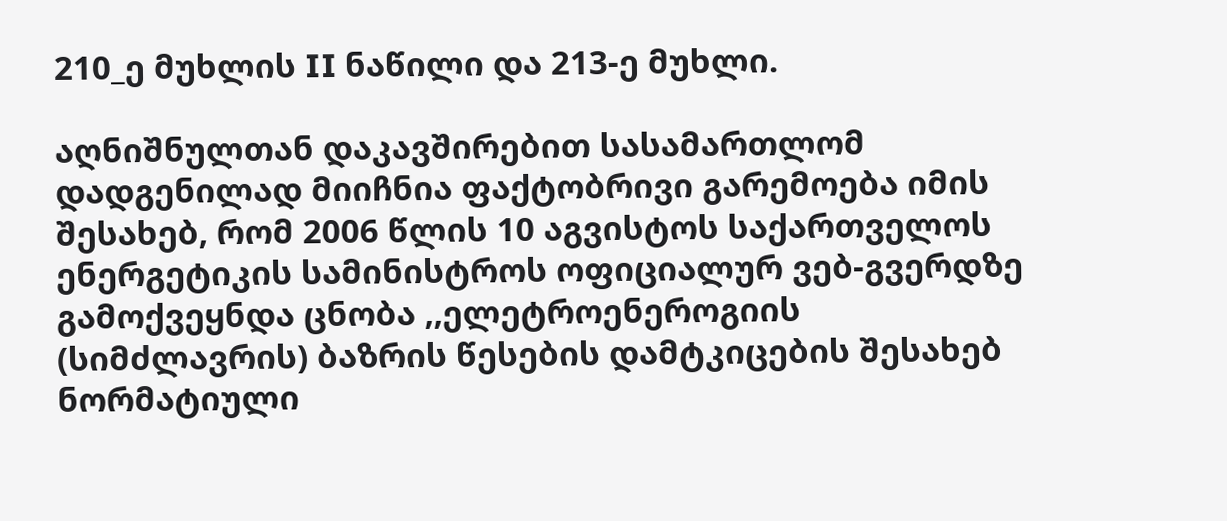210_ე მუხლის II ნაწილი და 213-ე მუხლი.

აღნიშნულთან დაკავშირებით სასამართლომ დადგენილად მიიჩნია ფაქტობრივი გარემოება იმის შესახებ, რომ 2006 წლის 10 აგვისტოს საქართველოს ენერგეტიკის სამინისტროს ოფიციალურ ვებ-გვერდზე გამოქვეყნდა ცნობა ,,ელეტროენეროგიის (სიმძლავრის) ბაზრის წესების დამტკიცების შესახებ ნორმატიული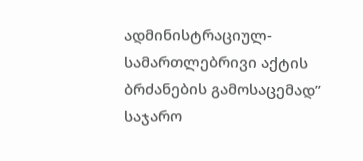ადმინისტრაციულ-სამართლებრივი აქტის ბრძანების გამოსაცემად” საჯარო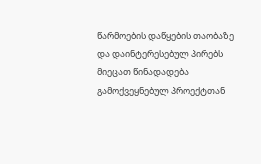წარმოების დაწყების თაობაზე და დაინტერესებულ პირებს მიეცათ წინადადება გამოქვეყნებულ პროექტთან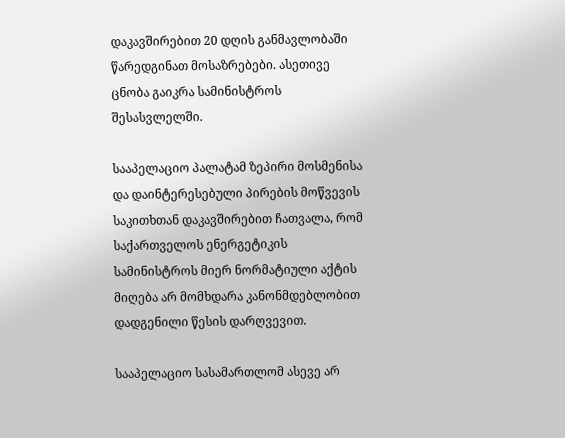დაკავშირებით 20 დღის განმავლობაში წარედგინათ მოსაზრებები. ასეთივე ცნობა გაიკრა სამინისტროს შესასვლელში.

სააპელაციო პალატამ ზეპირი მოსმენისა და დაინტერესებული პირების მოწვევის საკითხთან დაკავშირებით ჩათვალა, რომ საქართველოს ენერგეტიკის სამინისტროს მიერ ნორმატიული აქტის მიღება არ მომხდარა კანონმდებლობით დადგენილი წესის დარღვევით.

სააპელაციო სასამართლომ ასევე არ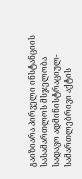გაიზიარა პირველი ინსტანციის სასამართლოს მსჯელობა სადავო ადმინისტრაციულ-სამართლებრივი აქტის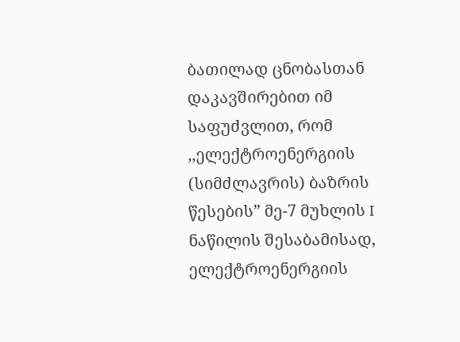ბათილად ცნობასთან დაკავშირებით იმ საფუძვლით, რომ ,,ელექტროენერგიის (სიმძლავრის) ბაზრის წესების” მე-7 მუხლის I ნაწილის შესაბამისად, ელექტროენერგიის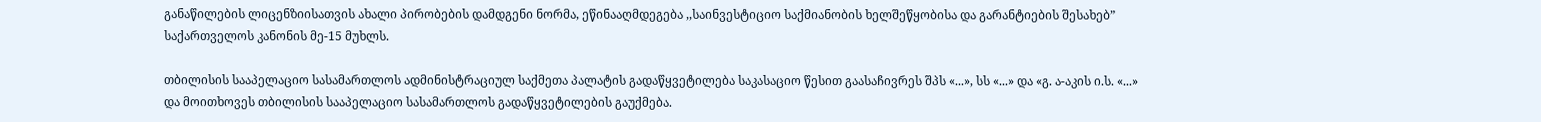განაწილების ლიცენზიისათვის ახალი პირობების დამდგენი ნორმა, ეწინააღმდეგება ,,საინვესტიციო საქმიანობის ხელშეწყობისა და გარანტიების შესახებ” საქართველოს კანონის მე-15 მუხლს.

თბილისის სააპელაციო სასამართლოს ადმინისტრაციულ საქმეთა პალატის გადაწყვეტილება საკასაციო წესით გაასაჩივრეს შპს «...», სს «...» და «გ. ა-აკის ი.ს. «...» და მოითხოვეს თბილისის სააპელაციო სასამართლოს გადაწყვეტილების გაუქმება.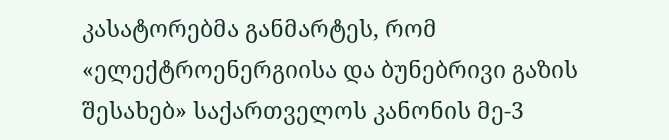კასატორებმა განმარტეს, რომ «ელექტროენერგიისა და ბუნებრივი გაზის შესახებ» საქართველოს კანონის მე-3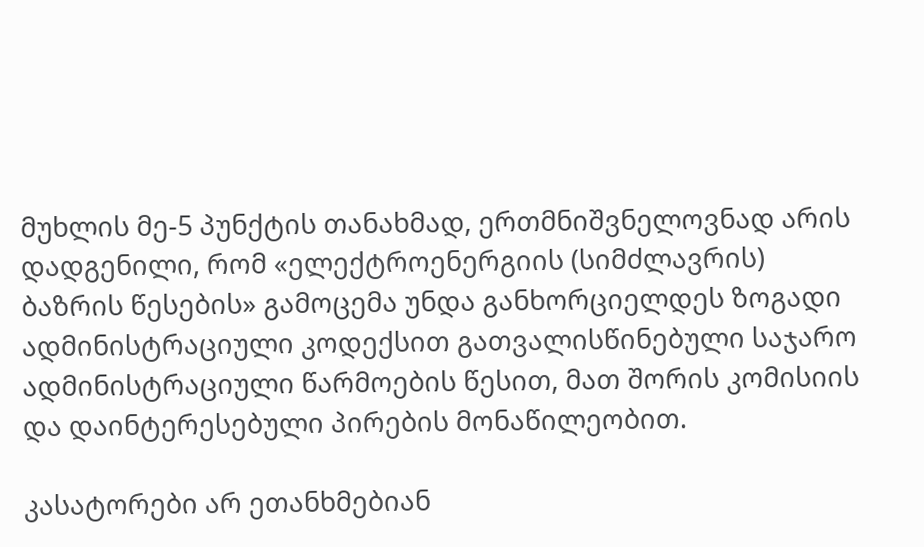მუხლის მე-5 პუნქტის თანახმად, ერთმნიშვნელოვნად არის დადგენილი, რომ «ელექტროენერგიის (სიმძლავრის) ბაზრის წესების» გამოცემა უნდა განხორციელდეს ზოგადი ადმინისტრაციული კოდექსით გათვალისწინებული საჯარო ადმინისტრაციული წარმოების წესით, მათ შორის კომისიის და დაინტერესებული პირების მონაწილეობით.

კასატორები არ ეთანხმებიან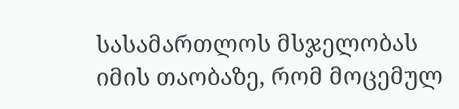სასამართლოს მსჯელობას იმის თაობაზე, რომ მოცემულ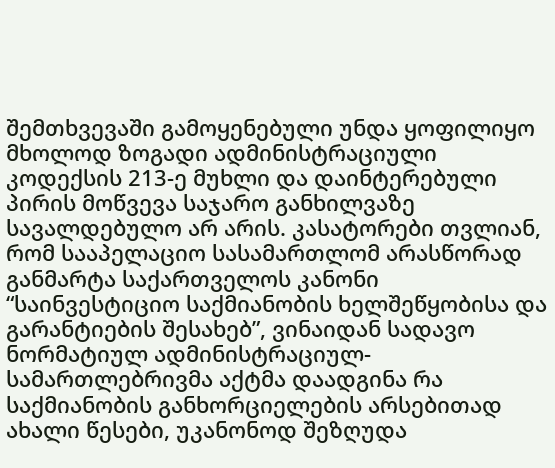შემთხვევაში გამოყენებული უნდა ყოფილიყო მხოლოდ ზოგადი ადმინისტრაციული კოდექსის 213-ე მუხლი და დაინტერებული პირის მოწვევა საჯარო განხილვაზე სავალდებულო არ არის. კასატორები თვლიან, რომ სააპელაციო სასამართლომ არასწორად განმარტა საქართველოს კანონი “საინვესტიციო საქმიანობის ხელშეწყობისა და გარანტიების შესახებ”, ვინაიდან სადავო ნორმატიულ ადმინისტრაციულ-სამართლებრივმა აქტმა დაადგინა რა საქმიანობის განხორციელების არსებითად ახალი წესები, უკანონოდ შეზღუდა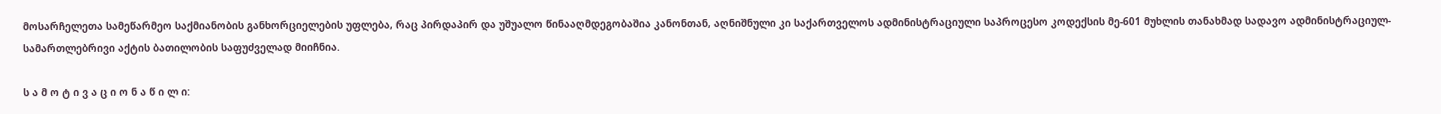მოსარჩელეთა სამეწარმეო საქმიანობის განხორციელების უფლება, რაც პირდაპირ და უშუალო წინააღმდეგობაშია კანონთან, აღნიშნული კი საქართველოს ადმინისტრაციული საპროცესო კოდექსის მე-601 მუხლის თანახმად სადავო ადმინისტრაციულ-სამართლებრივი აქტის ბათილობის საფუძველად მიიჩნია.

ს ა მ ო ტ ი ვ ა ც ი ო ნ ა წ ი ლ ი: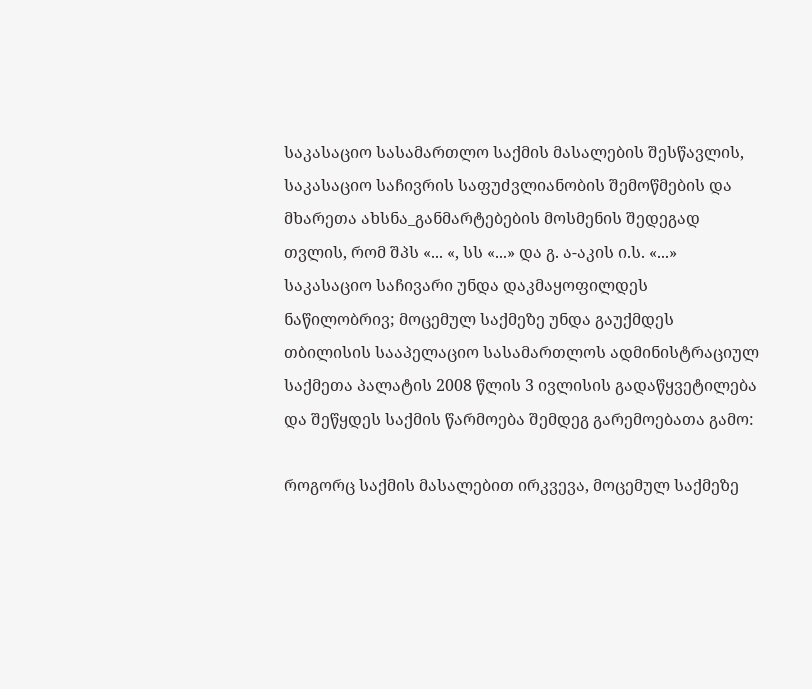საკასაციო სასამართლო საქმის მასალების შესწავლის, საკასაციო საჩივრის საფუძვლიანობის შემოწმების და მხარეთა ახსნა_განმარტებების მოსმენის შედეგად თვლის, რომ შპს «... «, სს «...» და გ. ა-აკის ი.ს. «...» საკასაციო საჩივარი უნდა დაკმაყოფილდეს ნაწილობრივ; მოცემულ საქმეზე უნდა გაუქმდეს თბილისის სააპელაციო სასამართლოს ადმინისტრაციულ საქმეთა პალატის 2008 წლის 3 ივლისის გადაწყვეტილება და შეწყდეს საქმის წარმოება შემდეგ გარემოებათა გამო:

როგორც საქმის მასალებით ირკვევა, მოცემულ საქმეზე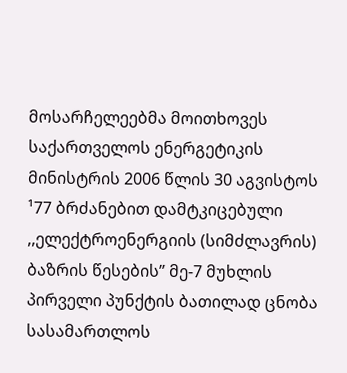მოსარჩელეებმა მოითხოვეს საქართველოს ენერგეტიკის მინისტრის 2006 წლის 30 აგვისტოს ¹77 ბრძანებით დამტკიცებული ,,ელექტროენერგიის (სიმძლავრის) ბაზრის წესების” მე-7 მუხლის პირველი პუნქტის ბათილად ცნობა სასამართლოს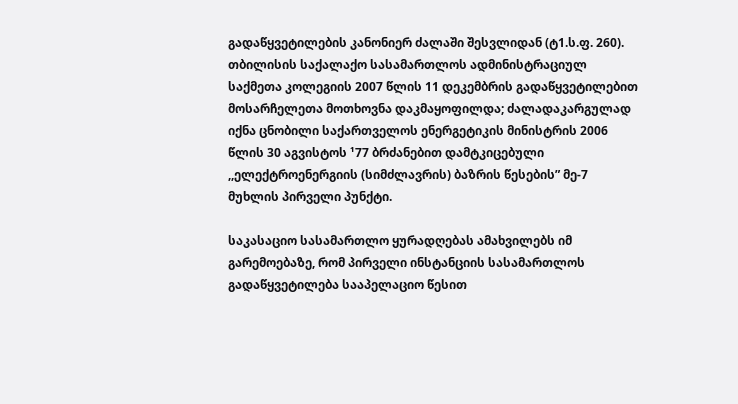გადაწყვეტილების კანონიერ ძალაში შესვლიდან (ტ1.ს.ფ. 260). თბილისის საქალაქო სასამართლოს ადმინისტრაციულ საქმეთა კოლეგიის 2007 წლის 11 დეკემბრის გადაწყვეტილებით მოსარჩელეთა მოთხოვნა დაკმაყოფილდა; ძალადაკარგულად იქნა ცნობილი საქართველოს ენერგეტიკის მინისტრის 2006 წლის 30 აგვისტოს ¹77 ბრძანებით დამტკიცებული ,,ელექტროენერგიის (სიმძლავრის) ბაზრის წესების” მე-7 მუხლის პირველი პუნქტი.

საკასაციო სასამართლო ყურადღებას ამახვილებს იმ გარემოებაზე, რომ პირველი ინსტანციის სასამართლოს გადაწყვეტილება სააპელაციო წესით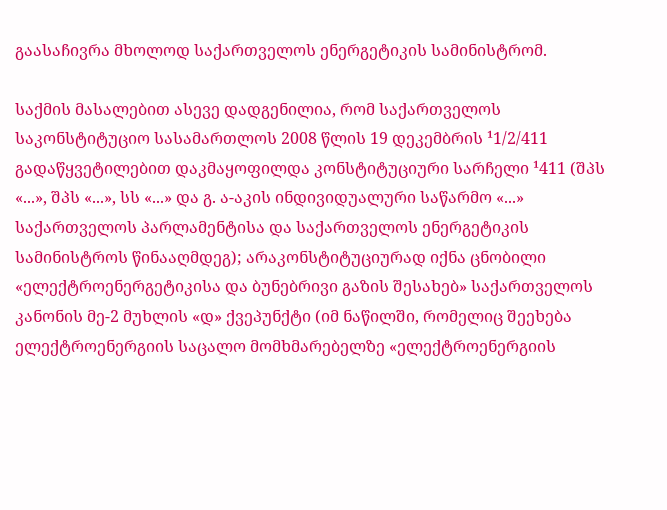გაასაჩივრა მხოლოდ საქართველოს ენერგეტიკის სამინისტრომ.

საქმის მასალებით ასევე დადგენილია, რომ საქართველოს საკონსტიტუციო სასამართლოს 2008 წლის 19 დეკემბრის ¹1/2/411 გადაწყვეტილებით დაკმაყოფილდა კონსტიტუციური სარჩელი ¹411 (შპს «...», შპს «...», სს «...» და გ. ა-აკის ინდივიდუალური საწარმო «...» საქართველოს პარლამენტისა და საქართველოს ენერგეტიკის სამინისტროს წინააღმდეგ); არაკონსტიტუციურად იქნა ცნობილი «ელექტროენერგეტიკისა და ბუნებრივი გაზის შესახებ» საქართველოს კანონის მე-2 მუხლის «დ» ქვეპუნქტი (იმ ნაწილში, რომელიც შეეხება ელექტროენერგიის საცალო მომხმარებელზე «ელექტროენერგიის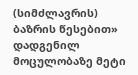(სიმძლავრის) ბაზრის წესებით» დადგენილ მოცულობაზე მეტი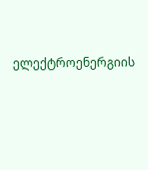ელექტროენერგიის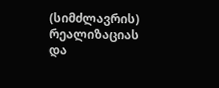(სიმძლავრის) რეალიზაციას და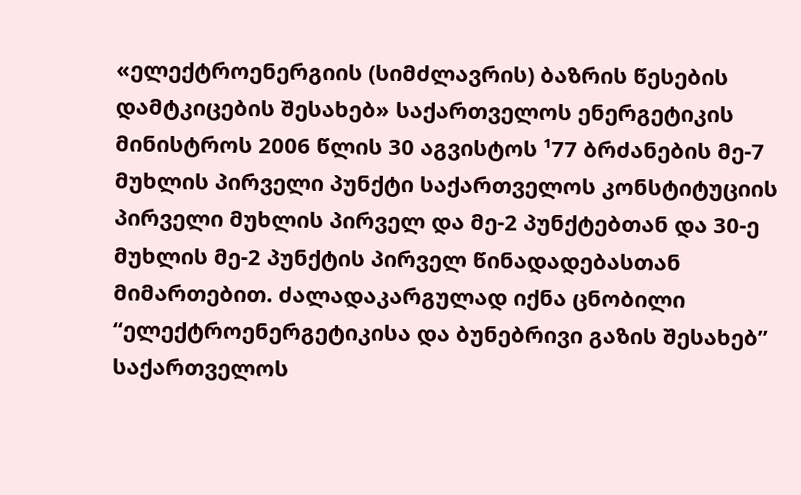«ელექტროენერგიის (სიმძლავრის) ბაზრის წესების დამტკიცების შესახებ» საქართველოს ენერგეტიკის მინისტროს 2006 წლის 30 აგვისტოს ¹77 ბრძანების მე-7 მუხლის პირველი პუნქტი საქართველოს კონსტიტუციის პირველი მუხლის პირველ და მე-2 პუნქტებთან და 30-ე მუხლის მე-2 პუნქტის პირველ წინადადებასთან მიმართებით. ძალადაკარგულად იქნა ცნობილი “ელექტროენერგეტიკისა და ბუნებრივი გაზის შესახებ” საქართველოს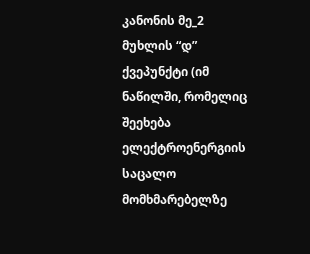კანონის მე_2 მუხლის “დ” ქვეპუნქტი (იმ ნაწილში, რომელიც შეეხება ელექტროენერგიის საცალო მომხმარებელზე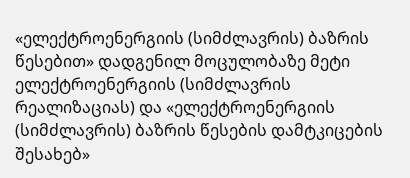«ელექტროენერგიის (სიმძლავრის) ბაზრის წესებით» დადგენილ მოცულობაზე მეტი ელექტროენერგიის (სიმძლავრის რეალიზაციას) და «ელექტროენერგიის (სიმძლავრის) ბაზრის წესების დამტკიცების შესახებ»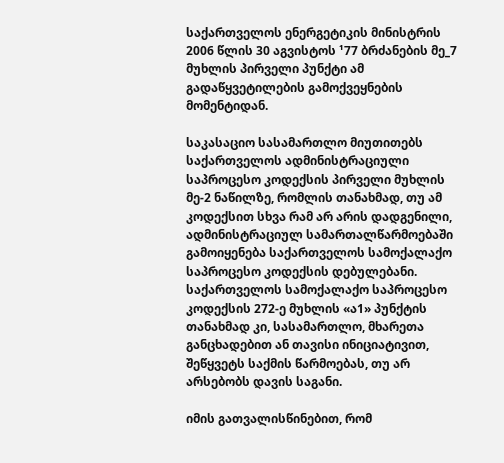საქართველოს ენერგეტიკის მინისტრის 2006 წლის 30 აგვისტოს ¹77 ბრძანების მე_7 მუხლის პირველი პუნქტი ამ გადაწყვეტილების გამოქვეყნების მომენტიდან.

საკასაციო სასამართლო მიუთითებს საქართველოს ადმინისტრაციული საპროცესო კოდექსის პირველი მუხლის მე-2 ნაწილზე, რომლის თანახმად, თუ ამ კოდექსით სხვა რამ არ არის დადგენილი, ადმინისტრაციულ სამართალწარმოებაში გამოიყენება საქართველოს სამოქალაქო საპროცესო კოდექსის დებულებანი. საქართველოს სამოქალაქო საპროცესო კოდექსის 272-ე მუხლის «ა1» პუნქტის თანახმად კი, სასამართლო, მხარეთა განცხადებით ან თავისი ინიციატივით, შეწყვეტს საქმის წარმოებას, თუ არ არსებობს დავის საგანი.

იმის გათვალისწინებით, რომ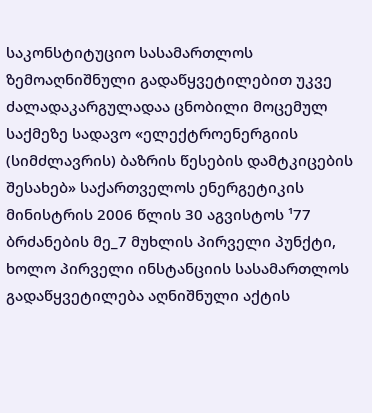საკონსტიტუციო სასამართლოს ზემოაღნიშნული გადაწყვეტილებით უკვე ძალადაკარგულადაა ცნობილი მოცემულ საქმეზე სადავო «ელექტროენერგიის (სიმძლავრის) ბაზრის წესების დამტკიცების შესახებ» საქართველოს ენერგეტიკის მინისტრის 2006 წლის 30 აგვისტოს ¹77 ბრძანების მე_7 მუხლის პირველი პუნქტი, ხოლო პირველი ინსტანციის სასამართლოს გადაწყვეტილება აღნიშნული აქტის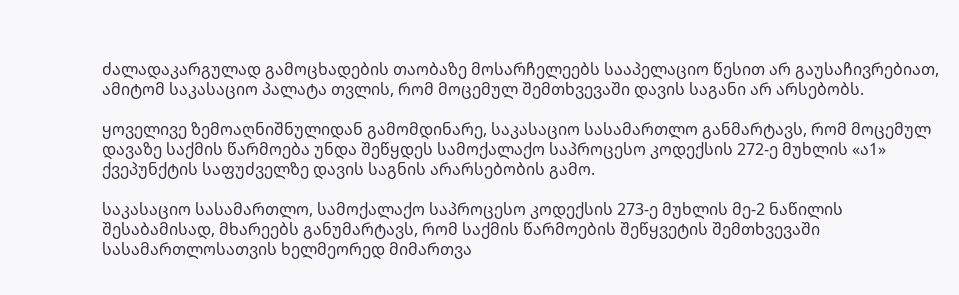ძალადაკარგულად გამოცხადების თაობაზე მოსარჩელეებს სააპელაციო წესით არ გაუსაჩივრებიათ, ამიტომ საკასაციო პალატა თვლის, რომ მოცემულ შემთხვევაში დავის საგანი არ არსებობს.

ყოველივე ზემოაღნიშნულიდან გამომდინარე, საკასაციო სასამართლო განმარტავს, რომ მოცემულ დავაზე საქმის წარმოება უნდა შეწყდეს სამოქალაქო საპროცესო კოდექსის 272-ე მუხლის «ა1» ქვეპუნქტის საფუძველზე დავის საგნის არარსებობის გამო.

საკასაციო სასამართლო, სამოქალაქო საპროცესო კოდექსის 273-ე მუხლის მე-2 ნაწილის შესაბამისად, მხარეებს განუმარტავს, რომ საქმის წარმოების შეწყვეტის შემთხვევაში სასამართლოსათვის ხელმეორედ მიმართვა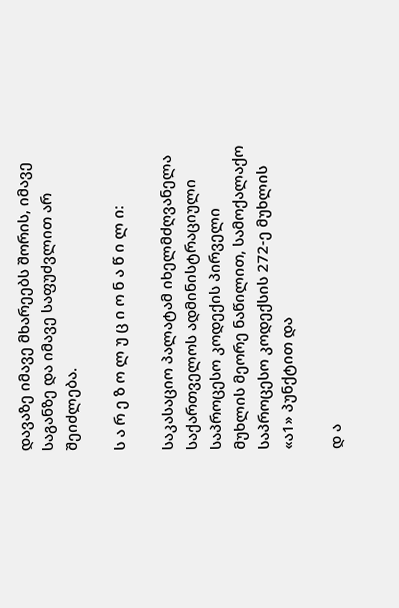დავაზე იმავე მხარეებს შორის, იმავე საგანზე და იმავე საფუძვლით არ შეიძლება.

ს ა რ ე ზ ო ლ უ ც ი ო ნ ა წ ი ლ ი:

საკასაციო პალატამ იხელმძღვანელა საქართველოს ადმინისტრაციული საპროცესო კოდექის პირველი მუხლის მეორე ნაწილით, სამოქალაქო საპროცესო კოდექსის 272-ე მუხლის «ა1» პუნქტით და

დ ა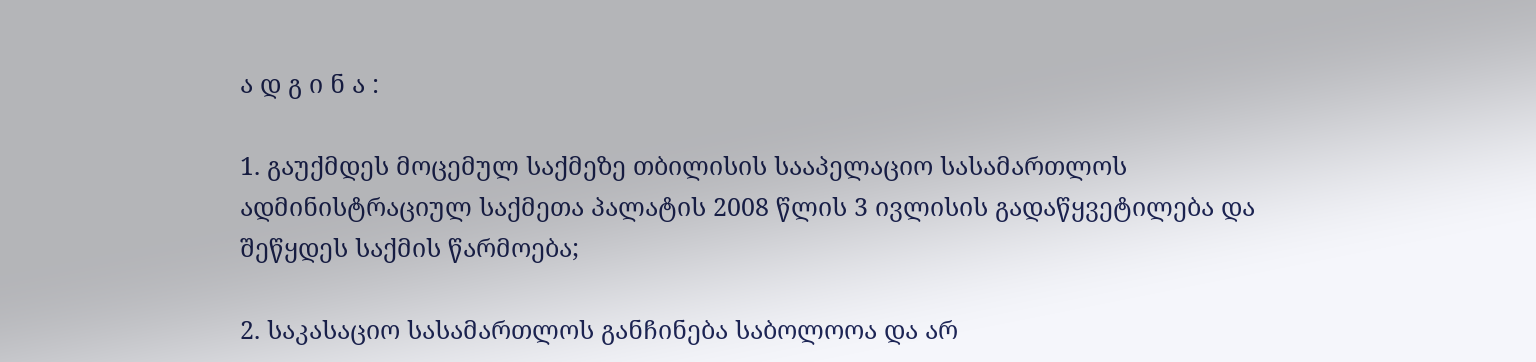ა დ გ ი ნ ა :

1. გაუქმდეს მოცემულ საქმეზე თბილისის სააპელაციო სასამართლოს ადმინისტრაციულ საქმეთა პალატის 2008 წლის 3 ივლისის გადაწყვეტილება და შეწყდეს საქმის წარმოება;

2. საკასაციო სასამართლოს განჩინება საბოლოოა და არ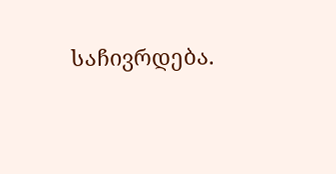საჩივრდება.